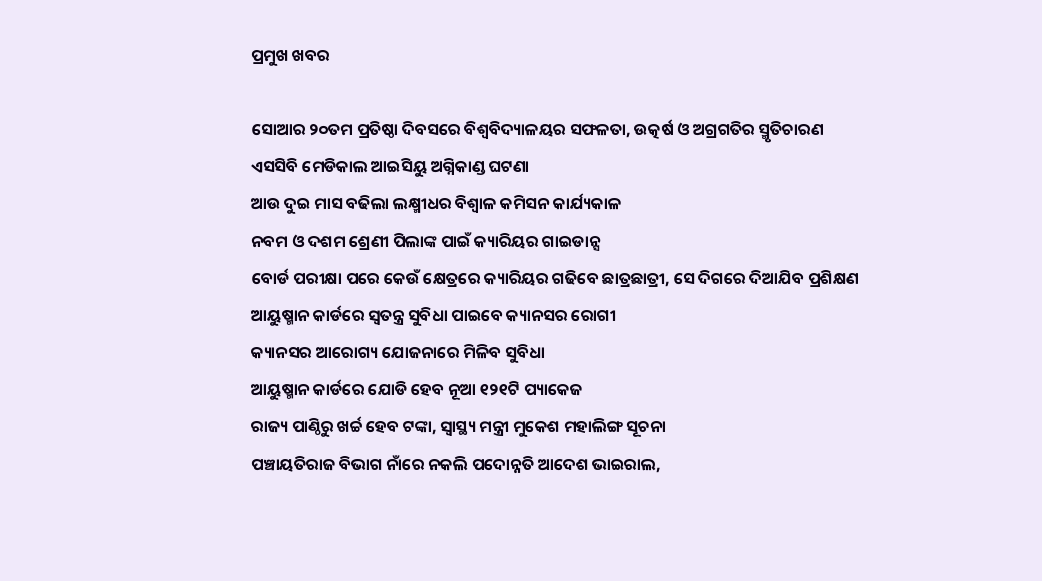ପ୍ରମୁଖ ଖବର

ସୋଆର ୨୦ତମ ପ୍ରତିଷ୍ଠା ଦିବସରେ ବିଶ୍ୱବିଦ୍ୟାଳୟର ସଫଳତା, ଉତ୍କର୍ଷ ଓ ଅଗ୍ରଗତିର ସ୍ମୃତିଚାରଣ
ଏସସିବି ମେଡିକାଲ ଆଇସିୟୁ ଅଗ୍ନିକାଣ୍ଡ ଘଟଣା
ଆଉ ଦୁଇ ମାସ ବଢିଲା ଲକ୍ଷ୍ମୀଧର ବିଶ୍ୱାଳ କମିସନ କାର୍ଯ୍ୟକାଳ
ନବମ ଓ ଦଶମ ଶ୍ରେଣୀ ପିଲାଙ୍କ ପାଇଁ କ୍ୟାରିୟର ଗାଇଡାନ୍ସ
ବୋର୍ଡ ପରୀକ୍ଷା ପରେ କେଉଁ କ୍ଷେତ୍ରରେ କ୍ୟାରିୟର ଗଢିବେ ଛାତ୍ରଛାତ୍ରୀ, ସେ ଦିଗରେ ଦିଆଯିବ ପ୍ରଶିକ୍ଷଣ
ଆୟୁଷ୍ମାନ କାର୍ଡରେ ସ୍ବତନ୍ତ୍ର ସୁବିଧା ପାଇବେ କ୍ୟାନସର ରୋଗୀ
କ୍ୟାନସର ଆରୋଗ୍ୟ ଯୋଜନାରେ ମିଳିବ ସୁବିଧା
ଆୟୁଷ୍ମାନ କାର୍ଡରେ ଯୋଡି ହେବ ନୂଆ ୧୨୧ଟି ପ୍ୟାକେଜ
ରାଜ୍ୟ ପାଣ୍ଠିରୁ ଖର୍ଚ୍ଚ ହେବ ଟଙ୍କା, ସ୍ବାସ୍ଥ୍ୟ ମନ୍ତ୍ରୀ ମୁକେଶ ମହାଲିଙ୍ଗ ସୂଚନା
ପଞ୍ଚାୟତିରାଜ ବିଭାଗ ନାଁରେ ନକଲି ପଦୋନ୍ନତି ଆଦେଶ ଭାଇରାଲ,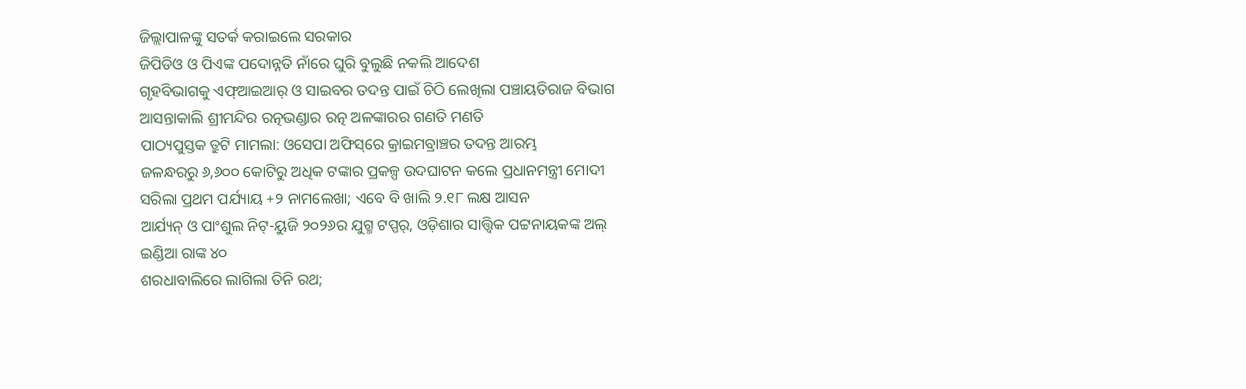ଜିଲ୍ଲାପାଳଙ୍କୁ ସତର୍କ କରାଇଲେ ସରକାର
ଜିପିଡିଓ ଓ ପିଏଙ୍କ ପଦୋନ୍ନତି ନାଁରେ ଘୁରି ବୁଲୁଛି ନକଲି ଆଦେଶ
ଗୃହବିଭାଗକୁ ଏଫ୍‌ଆଇଆର୍‌ ଓ ସାଇବର ତଦନ୍ତ ପାଇଁ ଚିଠି ଲେଖିଲା ପଞ୍ଚାୟତିରାଜ ବିଭାଗ
ଆସନ୍ତାକାଲି ଶ୍ରୀମନ୍ଦିର ରତ୍ନଭଣ୍ଡାର ରତ୍ନ ଅଳଙ୍କାରର ଗଣତି ମଣତି
ପାଠ୍ୟପୁସ୍ତକ ତ୍ରୁଟି ମାମଲା: ଓସେପା ଅଫିସ୍‌ରେ କ୍ରାଇମବ୍ରାଞ୍ଚର ତଦନ୍ତ ଆରମ୍ଭ
ଜଳନ୍ଧରରୁ ୬,୬୦୦ କୋଟିରୁ ଅଧିକ ଟଙ୍କାର ପ୍ରକଳ୍ପ ଉଦଘାଟନ କଲେ ପ୍ରଧାନମନ୍ତ୍ରୀ ମୋଦୀ
ସରିଲା ପ୍ରଥମ ପର୍ଯ୍ୟାୟ +୨ ନାମଲେଖା; ଏବେ ବି ଖାଲି ୨.୧୮ ଲକ୍ଷ ଆସନ
ଆର୍ଯ୍ୟନ୍‌ ଓ ପାଂଶୁଲ ନିଟ୍‌-ୟୁଜି ୨୦୨୬ର ଯୁଗ୍ମ ଟପ୍ପର୍‌, ଓଡ଼ିଶାର ସାତ୍ତ୍ୱିକ ପଟ୍ଟନାୟକଙ୍କ ଅଲ୍ ଇଣ୍ଡିଆ ରାଙ୍କ ୪୦
ଶରଧାବାଲିରେ ଲାଗିଲା ତିନି ରଥ;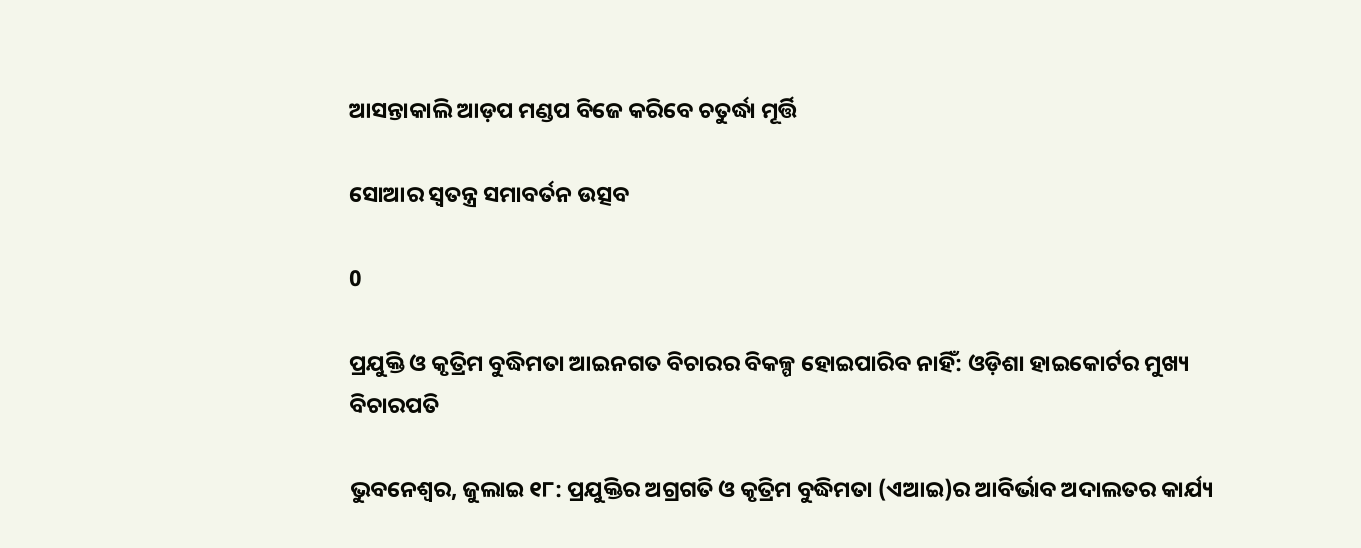ଆସନ୍ତାକାଲି ଆଡ଼ପ ମଣ୍ଡପ ବିଜେ କରିବେ ଚତୁର୍ଦ୍ଧା ମୂର୍ତ୍ତି

ସୋଆର ସ୍ୱତନ୍ତ୍ର ସମାବର୍ତନ ଉତ୍ସବ

0

ପ୍ରଯୁକ୍ତି ଓ କୃତ୍ରିମ ବୁଦ୍ଧିମତା ଆଇନଗତ ବିଚାରର ବିକଳ୍ପ ହୋଇପାରିବ ନାହିଁ: ଓଡ଼ିଶା ହାଇକୋର୍ଟର ମୁଖ୍ୟ ବିଚାରପତି

ଭୁବନେଶ୍ୱର, ଜୁଲାଇ ୧୮: ପ୍ରଯୁକ୍ତିର ଅଗ୍ରଗତି ଓ କୃତ୍ରିମ ବୁଦ୍ଧିମତା (ଏଆଇ)ର ଆବିର୍ଭାବ ଅଦାଲତର କାର୍ଯ୍ୟ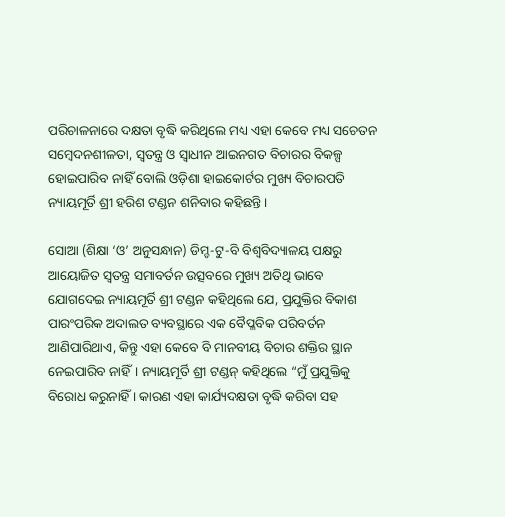ପରିଚାଳନାରେ ଦକ୍ଷତା ବୃଦ୍ଧି କରିଥିଲେ ମଧ୍ୟ ଏହା କେବେ ମଧ୍ୟ ସଚେତନ ସମ୍ବେଦନଶୀଳତା, ସ୍ୱତନ୍ତ୍ର ଓ ସ୍ୱାଧୀନ ଆଇନଗତ ବିଚାରର ବିକଳ୍ପ ହୋଇପାରିବ ନାହିଁ ବୋଲି ଓଡ଼ିଶା ହାଇକୋର୍ଟର ମୁଖ୍ୟ ବିଚାରପତି ନ୍ୟାୟମୂର୍ତି ଶ୍ରୀ ହରିଶ ଟଣ୍ଡନ ଶନିବାର କହିଛନ୍ତି।

ସୋଆ (ଶିକ୍ଷା ‘ଓ’ ଅନୁସନ୍ଧାନ) ଡିମ୍ଡ-ଟୁ-ବି ବିଶ୍ୱବିଦ୍ୟାଳୟ ପକ୍ଷରୁ ଆୟୋଜିତ ସ୍ୱତନ୍ତ୍ର ସମାବର୍ତନ ଉତ୍ସବରେ ମୁଖ୍ୟ ଅତିଥି ଭାବେ ଯୋଗଦେଇ ନ୍ୟାୟମୂର୍ତି ଶ୍ରୀ ଟଣ୍ଡନ କହିଥିଲେ ଯେ, ପ୍ରଯୁକ୍ତିର ବିକାଶ ପାରଂପରିକ ଅଦାଲତ ବ୍ୟବସ୍ଥାରେ ଏକ ବୈପ୍ଳବିକ ପରିବର୍ତନ ଆଣିପାରିଥାଏ, କିନ୍ତୁ ଏହା କେବେ ବି ମାନବୀୟ ବିଚାର ଶକ୍ତିର ସ୍ଥାନ ନେଇପାରିବ ନାହିଁ। ନ୍ୟାୟମୂର୍ତି ଶ୍ରୀ ଟଣ୍ଡନ୍ କହିଥିଲେ “ମୁଁ ପ୍ରଯୁକ୍ତିକୁ ବିରୋଧ କରୁନାହିଁ । କାରଣ ଏହା କାର୍ଯ୍ୟଦକ୍ଷତା ବୃଦ୍ଧି କରିବା ସହ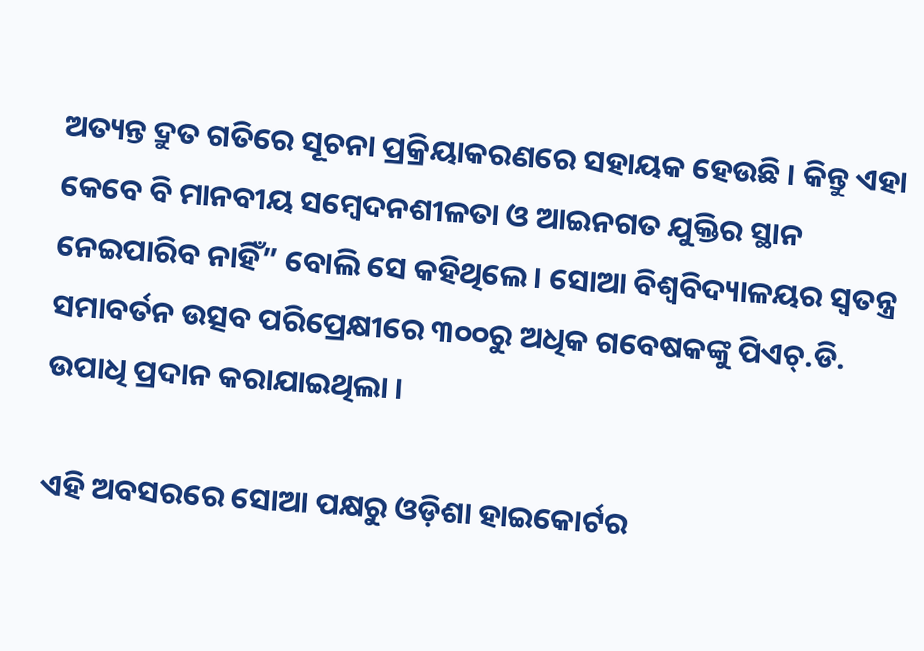ଅତ୍ୟନ୍ତ ଦ୍ରୁତ ଗତିରେ ସୂଚନା ପ୍ରକ୍ରିୟାକରଣରେ ସହାୟକ ହେଉଛି । କିନ୍ତୁ ଏହା କେବେ ବି ମାନବୀୟ ସମ୍ବେଦନଶୀଳତା ଓ ଆଇନଗତ ଯୁକ୍ତିର ସ୍ଥାନ ନେଇପାରିବ ନାହିଁ” ବୋଲି ସେ କହିଥିଲେ । ସୋଆ ବିଶ୍ୱବିଦ୍ୟାଳୟର ସ୍ୱତନ୍ତ୍ର ସମାବର୍ତନ ଉତ୍ସବ ପରିପ୍ରେକ୍ଷୀରେ ୩୦୦ରୁ ଅଧିକ ଗବେଷକଙ୍କୁ ପିଏଚ୍‌.ଡି. ଉପାଧି ପ୍ରଦାନ କରାଯାଇଥିଲା ।

ଏହି ଅବସରରେ ସୋଆ ପକ୍ଷରୁ ଓଡ଼ିଶା ହାଇକୋର୍ଟର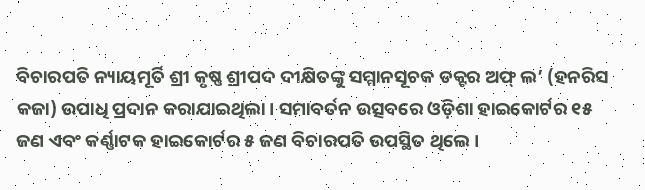ବିଚାରପତି ନ୍ୟାୟମୂର୍ତି ଶ୍ରୀ କୃଷ୍ଣ ଶ୍ରୀପଦ ଦୀକ୍ଷିତଙ୍କୁ ସମ୍ମାନସୂଚକ ଡକ୍ଟର ଅଫ୍ ଲ’ (ହନରିସ କଜା) ଉପାଧି ପ୍ରଦାନ କରାଯାଇଥିଲା । ସମାବର୍ତନ ଉତ୍ସବରେ ଓଡ଼ିଶା ହାଇକୋର୍ଟର ୧୫ ଜଣ ଏବଂ କର୍ଣ୍ଣାଟକ ହାଇକୋର୍ଟର ୫ ଜଣ ବିଚାରପତି ଉପସ୍ଥିତ ଥିଲେ ।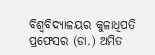ବିଶ୍ୱବିଦ୍ୟାଳୟର କୁଳାଧିପତି ପ୍ରଫେସର (ଡା.) ଅମିତ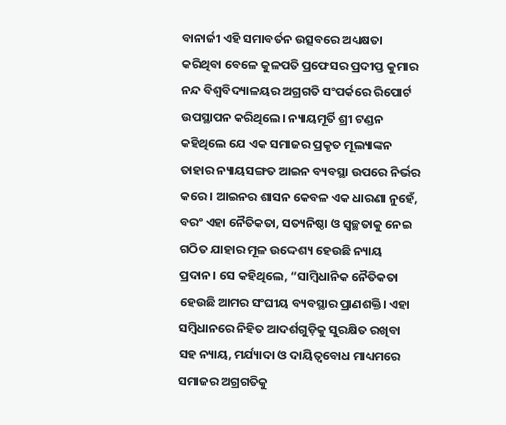ବାନାର୍ଜୀ ଏହି ସମାବର୍ତନ ଉତ୍ସବରେ ଅଧ୍ୟକ୍ଷତା କରିଥିବା ବେଳେ କୁଳପତି ପ୍ରଫେସର ପ୍ରଦୀପ୍ତ କୁମାର ନନ୍ଦ ବିଶ୍ୱବିଦ୍ୟାଳୟର ଅଗ୍ରଗତି ସଂପର୍କରେ ରିପୋର୍ଟ ଉପସ୍ଥାପନ କରିଥିଲେ। ନ୍ୟାୟମୂର୍ତି ଶ୍ରୀ ଟଣ୍ଡନ କହିଥିଲେ ଯେ ଏକ ସମାଜର ପ୍ରକୃତ ମୂଲ୍ୟାଙ୍କନ ତାହାର ନ୍ୟାୟସଙ୍ଗତ ଆଇନ ବ୍ୟବସ୍ଥା ଉପରେ ନିର୍ଭର କରେ। ଆଇନର ଶାସନ କେବଳ ଏକ ଧାରଣା ନୁହେଁ, ବରଂ ଏହା ନୈତିକତା, ସତ୍ୟନିଷ୍ଠା ଓ ସ୍ୱଚ୍ଛତାକୁ ନେଇ ଗଠିତ ଯାହାର ମୂଳ ଉଦ୍ଦେଶ୍ୟ ହେଉଛି ନ୍ୟାୟ ପ୍ରଦାନ। ସେ କହିଥିଲେ, “ସାମ୍ବିଧାନିକ ନୈତିକତା ହେଉଛି ଆମର ସଂଘୀୟ ବ୍ୟବସ୍ଥାର ପ୍ରାଣଶକ୍ତି। ଏହା ସମ୍ବିଧାନରେ ନିହିତ ଆଦର୍ଶଗୁଡ଼ିକୁ ସୁରକ୍ଷିତ ରଖିବା ସହ ନ୍ୟାୟ, ମର୍ଯ୍ୟାଦା ଓ ଦାୟିତ୍ୱବୋଧ ମାଧ୍ୟମରେ ସମାଜର ଅଗ୍ରଗତିକୁ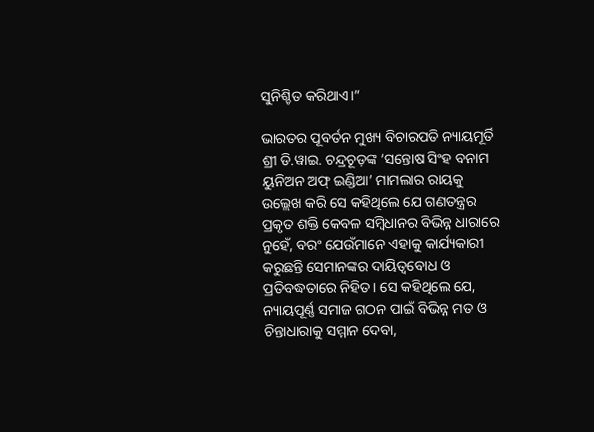ସୁନିଶ୍ଚିତ କରିଥାଏ।”

ଭାରତର ପୂବର୍ତନ ମୁଖ୍ୟ ବିଚାରପତି ନ୍ୟାୟମୂର୍ତି ଶ୍ରୀ ଡି.ୱାଇ. ଚନ୍ଦ୍ରଚୂଡ଼ଙ୍କ ‘ସନ୍ତୋଷ ସିଂହ ବନାମ ୟୁନିଅନ ଅଫ୍ ଇଣ୍ଡିଆ’ ମାମଲାର ରାୟକୁ ଉଲ୍ଲେଖ କରି ସେ କହିଥିଲେ ଯେ ଗଣତନ୍ତ୍ରର ପ୍ରକୃତ ଶକ୍ତି କେବଳ ସମ୍ବିଧାନର ବିଭିନ୍ନ ଧାରାରେ ନୁହେଁ, ବରଂ ଯେଉଁମାନେ ଏହାକୁ କାର୍ଯ୍ୟକାରୀ କରୁଛନ୍ତି ସେମାନଙ୍କର ଦାୟିତ୍ୱବୋଧ ଓ ପ୍ରତିବଦ୍ଧତାରେ ନିହିତ। ସେ କହିଥିଲେ ଯେ, ନ୍ୟାୟପୂର୍ଣ୍ଣ ସମାଜ ଗଠନ ପାଇଁ ବିଭିନ୍ନ ମତ ଓ ଚିନ୍ତାଧାରାକୁ ସମ୍ମାନ ଦେବା,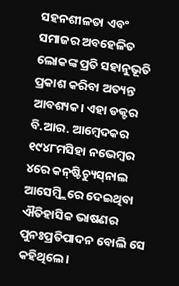ସହନଶୀଳତା ଏବଂ ସମାଜର ଅବହେଳିତ ଲୋକଙ୍କ ପ୍ରତି ସହାନୁଭୂତି ପ୍ରକାଶ କରିବା ଅତ୍ୟନ୍ତ ଆବଶ୍ୟକ। ଏହା ଡକ୍ଟର ବି.ଆର. ଆମ୍ବେଦକର ୧୯୪୮ମସିହା ନଭେମ୍ବର ୪ରେ କନ୍‌ଷ୍ଟିଚ୍ୟୁସ୍‌ନାଲ ଆସେମ୍ବ୍ଲିରେ ଦେଇଥିବା ଐତିହାସିକ ଭାଷଣର ପୁନଃପ୍ରତିପାଦନ ବୋଲି ସେ କହିଥିଲେ।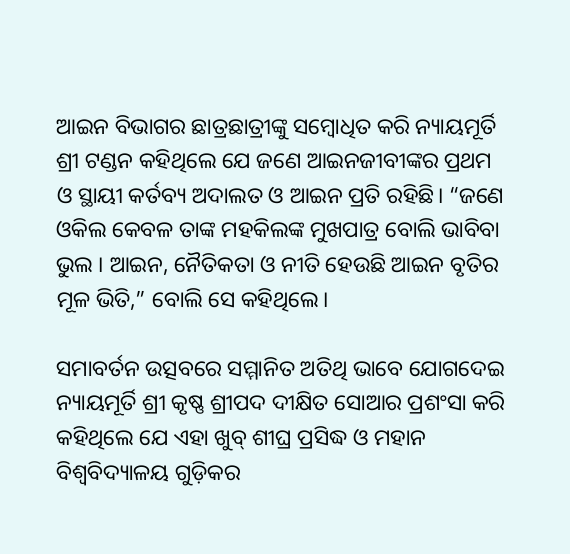ଆଇନ ବିଭାଗର ଛାତ୍ରଛାତ୍ରୀଙ୍କୁ ସମ୍ବୋଧିତ କରି ନ୍ୟାୟମୂର୍ତି ଶ୍ରୀ ଟଣ୍ଡନ କହିଥିଲେ ଯେ ଜଣେ ଆଇନଜୀବୀଙ୍କର ପ୍ରଥମ ଓ ସ୍ଥାୟୀ କର୍ତବ୍ୟ ଅଦାଲତ ଓ ଆଇନ ପ୍ରତି ରହିଛି। “ଜଣେ ଓକିଲ କେବଳ ତାଙ୍କ ମହକିଲଙ୍କ ମୁଖପାତ୍ର ବୋଲି ଭାବିବା ଭୁଲ । ଆଇନ, ନୈତିକତା ଓ ନୀତି ହେଉଛି ଆଇନ ବୃତିର ମୂଳ ଭିତି,” ବୋଲି ସେ କହିଥିଲେ।

ସମାବର୍ତନ ଉତ୍ସବରେ ସମ୍ମାନିତ ଅତିଥି ଭାବେ ଯୋଗଦେଇ ନ୍ୟାୟମୂର୍ତି ଶ୍ରୀ କୃଷ୍ଣ ଶ୍ରୀପଦ ଦୀକ୍ଷିତ ସୋଆର ପ୍ରଶଂସା କରି କହିଥିଲେ ଯେ ଏହା ଖୁବ୍ ଶୀଘ୍ର ପ୍ରସିଦ୍ଧ ଓ ମହାନ ବିଶ୍ୱବିଦ୍ୟାଳୟ ଗୁଡ଼ିକର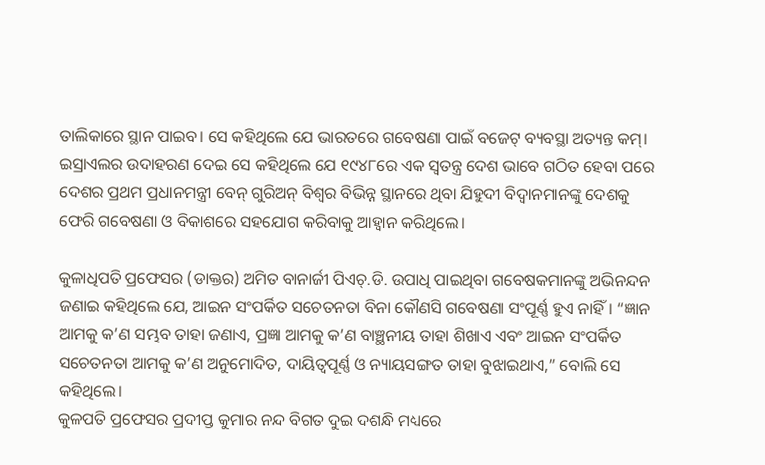ତାଲିକାରେ ସ୍ଥାନ ପାଇବ। ସେ କହିଥିଲେ ଯେ ଭାରତରେ ଗବେଷଣା ପାଇଁ ବଜେଟ୍ ବ୍ୟବସ୍ଥା ଅତ୍ୟନ୍ତ କମ୍। ଇସ୍ରାଏଲର ଉଦାହରଣ ଦେଇ ସେ କହିଥିଲେ ଯେ ୧୯୪୮ରେ ଏକ ସ୍ୱତନ୍ତ୍ର ଦେଶ ଭାବେ ଗଠିତ ହେବା ପରେ ଦେଶର ପ୍ରଥମ ପ୍ରଧାନମନ୍ତ୍ରୀ ବେନ୍ ଗୁରିଅନ୍ ବିଶ୍ୱର ବିଭିନ୍ନ ସ୍ଥାନରେ ଥିବା ଯିହୁଦୀ ବିଦ୍ୱାନମାନଙ୍କୁ ଦେଶକୁ ଫେରି ଗବେଷଣା ଓ ବିକାଶରେ ସହଯୋଗ କରିବାକୁ ଆହ୍ୱାନ କରିଥିଲେ।

କୁଳାଧିପତି ପ୍ରଫେସର (ଡାକ୍ତର) ଅମିତ ବାନାର୍ଜୀ ପିଏଚ୍‌.ଡି. ଉପାଧି ପାଇଥିବା ଗବେଷକମାନଙ୍କୁ ଅଭିନନ୍ଦନ ଜଣାଇ କହିଥିଲେ ଯେ, ଆଇନ ସଂପର୍କିତ ସଚେତନତା ବିନା କୌଣସି ଗବେଷଣା ସଂପୂର୍ଣ୍ଣ ହୁଏ ନାହିଁ। “ଜ୍ଞାନ ଆମକୁ କ’ଣ ସମ୍ଭବ ତାହା ଜଣାଏ, ପ୍ରଜ୍ଞା ଆମକୁ କ’ଣ ବାଞ୍ଛନୀୟ ତାହା ଶିଖାଏ ଏବଂ ଆଇନ ସଂପର୍କିତ ସଚେତନତା ଆମକୁ କ’ଣ ଅନୁମୋଦିତ, ଦାୟିତ୍ୱପୂର୍ଣ୍ଣ ଓ ନ୍ୟାୟସଙ୍ଗତ ତାହା ବୁଝାଇଥାଏ,” ବୋଲି ସେ କହିଥିଲେ।
କୁଳପତି ପ୍ରଫେସର ପ୍ରଦୀପ୍ତ କୁମାର ନନ୍ଦ ବିଗତ ଦୁଇ ଦଶନ୍ଧି ମଧ୍ୟରେ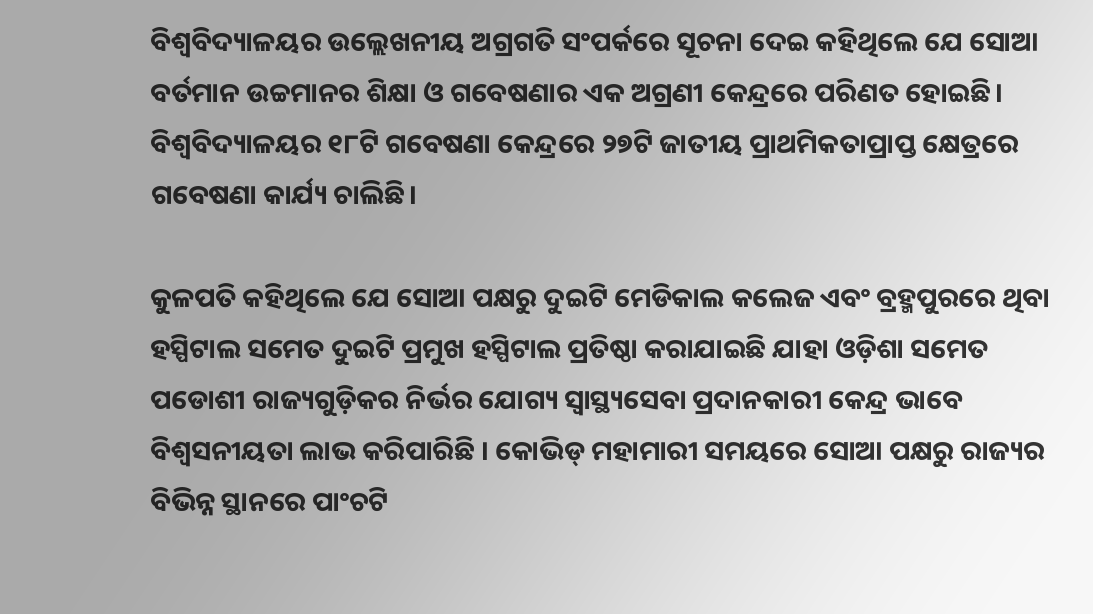ବିଶ୍ୱବିଦ୍ୟାଳୟର ଉଲ୍ଲେଖନୀୟ ଅଗ୍ରଗତି ସଂପର୍କରେ ସୂଚନା ଦେଇ କହିଥିଲେ ଯେ ସୋଆ ବର୍ତମାନ ଉଚ୍ଚମାନର ଶିକ୍ଷା ଓ ଗବେଷଣାର ଏକ ଅଗ୍ରଣୀ କେନ୍ଦ୍ରରେ ପରିଣତ ହୋଇଛି। ବିଶ୍ୱବିଦ୍ୟାଳୟର ୧୮ଟି ଗବେଷଣା କେନ୍ଦ୍ରରେ ୨୭ଟି ଜାତୀୟ ପ୍ରାଥମିକତାପ୍ରାପ୍ତ କ୍ଷେତ୍ରରେ ଗବେଷଣା କାର୍ଯ୍ୟ ଚାଲିଛି।

କୁଳପତି କହିଥିଲେ ଯେ ସୋଆ ପକ୍ଷରୁ ଦୁଇଟି ମେଡିକାଲ କଲେଜ ଏବଂ ବ୍ରହ୍ମପୁରରେ ଥିବା ହସ୍ପିଟାଲ ସମେତ ଦୁଇଟି ପ୍ରମୁଖ ହସ୍ପିଟାଲ ପ୍ରତିଷ୍ଠା କରାଯାଇଛି ଯାହା ଓଡ଼ିଶା ସମେତ ପଡୋଶୀ ରାଜ୍ୟଗୁଡ଼ିକର ନିର୍ଭର ଯୋଗ୍ୟ ସ୍ୱାସ୍ଥ୍ୟସେବା ପ୍ରଦାନକାରୀ କେନ୍ଦ୍ର ଭାବେ ବିଶ୍ୱସନୀୟତା ଲାଭ କରିପାରିଛି । କୋଭିଡ୍ ମହାମାରୀ ସମୟରେ ସୋଆ ପକ୍ଷରୁ ରାଜ୍ୟର ବିଭିନ୍ନ ସ୍ଥାନରେ ପାଂଚଟି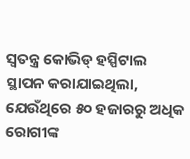ସ୍ୱତନ୍ତ୍ର କୋଭିଡ୍ ହସ୍ପିଟାଲ ସ୍ଥାପନ କରାଯାଇଥିଲା, ଯେଉଁଥିରେ ୫୦ ହଜାରରୁ ଅଧିକ ରୋଗୀଙ୍କ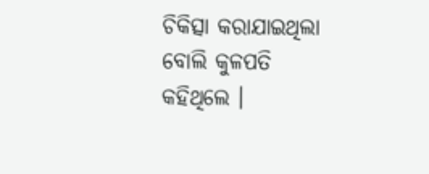ଚିକିତ୍ସା କରାଯାଇଥିଲା ବୋଲି କୁଳପତି କହିଥିଲେ ।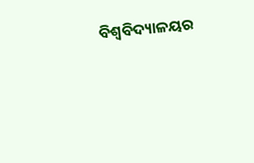ବିଶ୍ୱବିଦ୍ୟାଳୟର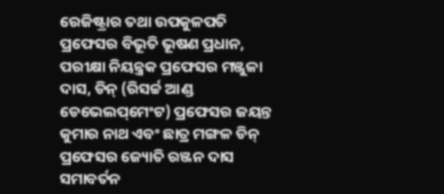ରେଜିଷ୍ଟ୍ରାର ତଥା ଉପକୁଳପତି ପ୍ରଫେସର ବିଭୂତି ଭୂଷଣ ପ୍ରଧାନ, ପରୀକ୍ଷା ନିୟନ୍ତ୍ରକ ପ୍ରଫେସର ମଞ୍ଜୁଳା ଦାସ, ଡିନ୍ (ରିସର୍ଚ୍ଚ ଆଣ୍ଡ ଡେଭେଲପ୍‌ମେଂଟ) ପ୍ରଫେସର ଜୟନ୍ତ କୁମାର ନାଥ ଏବଂ ଛାତ୍ର ମଙ୍ଗଳ ଡିନ୍ ପ୍ରଫେସର ଜ୍ୟୋତି ରଞ୍ଜନ ଦାସ ସମାବର୍ତନ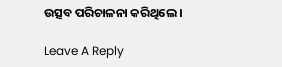ଉତ୍ସବ ପରିଚାଳନା କରିଥିଲେ ।

Leave A Reply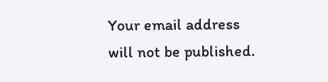Your email address will not be published.